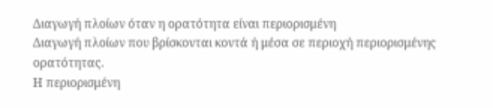Διαγωγή πλοίων όταν η ορατότητα είναι περιορισμένη
Διαγωγή πλοίων που βρίσκονται κοντά ή μέσα σε περιοχή περιορισμένης ορατότητας.
Η περιορισμένη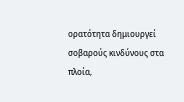ορατότητα δημιουργεί σοβαρούς κινδύνους στα πλοία,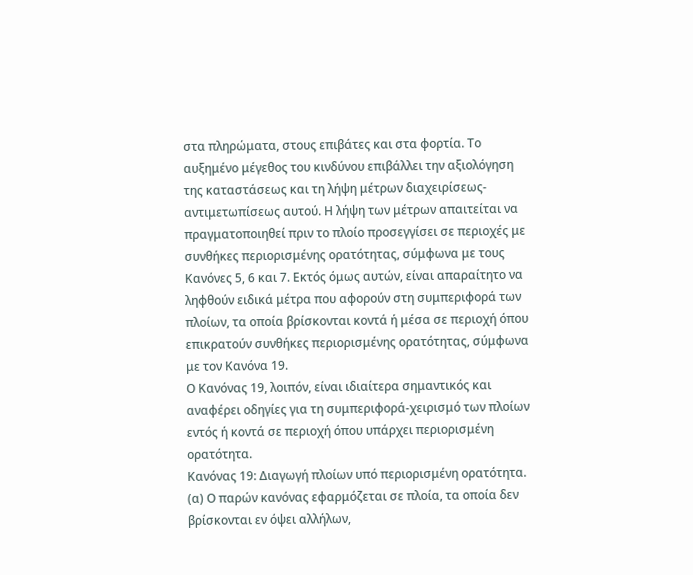στα πληρώματα, στους επιβάτες και στα φορτία. Το αυξημένο μέγεθος του κινδύνου επιβάλλει την αξιολόγηση της καταστάσεως και τη λήψη μέτρων διαχειρίσεως-αντιμετωπίσεως αυτού. Η λήψη των μέτρων απαιτείται να πραγματοποιηθεί πριν το πλοίο προσεγγίσει σε περιοχές με συνθήκες περιορισμένης ορατότητας, σύμφωνα με τους Κανόνες 5, 6 και 7. Εκτός όμως αυτών, είναι απαραίτητο να ληφθούν ειδικά μέτρα που αφορούν στη συμπεριφορά των πλοίων, τα οποία βρίσκονται κοντά ή μέσα σε περιοχή όπου επικρατούν συνθήκες περιορισμένης ορατότητας, σύμφωνα με τον Κανόνα 19.
Ο Κανόνας 19, λοιπόν, είναι ιδιαίτερα σημαντικός και αναφέρει οδηγίες για τη συμπεριφορά-χειρισμό των πλοίων εντός ή κοντά σε περιοχή όπου υπάρχει περιορισμένη ορατότητα.
Κανόνας 19: Διαγωγή πλοίων υπό περιορισμένη ορατότητα.
(α) Ο παρών κανόνας εφαρμόζεται σε πλοία, τα οποία δεν βρίσκονται εν όψει αλλήλων,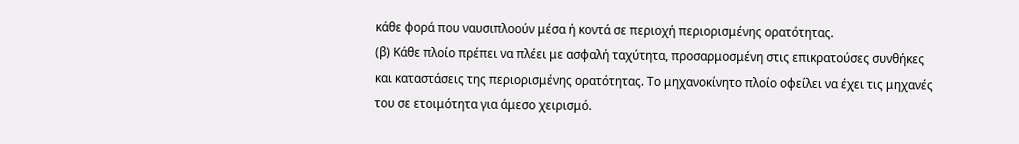κάθε φορά που ναυσιπλοούν μέσα ή κοντά σε περιοχή περιορισμένης ορατότητας.
(β) Κάθε πλοίο πρέπει να πλέει με ασφαλή ταχύτητα, προσαρμοσμένη στις επικρατούσες συνθήκες και καταστάσεις της περιορισμένης ορατότητας. Το μηχανοκίνητο πλοίο οφείλει να έχει τις μηχανές του σε ετοιμότητα για άμεσο χειρισμό.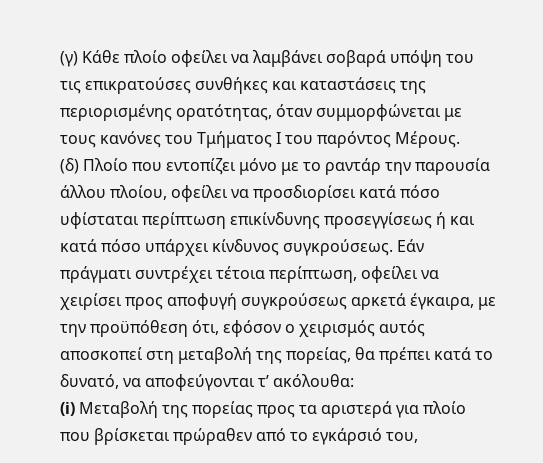(γ) Κάθε πλοίο οφείλει να λαμβάνει σοβαρά υπόψη του τις επικρατούσες συνθήκες και καταστάσεις της περιορισμένης ορατότητας, όταν συμμορφώνεται με τους κανόνες του Τμήματος Ι του παρόντος Μέρους.
(δ) Πλοίο που εντοπίζει μόνο με το ραντάρ την παρουσία άλλου πλοίου, οφείλει να προσδιορίσει κατά πόσο υφίσταται περίπτωση επικίνδυνης προσεγγίσεως ή και κατά πόσο υπάρχει κίνδυνος συγκρούσεως. Εάν πράγματι συντρέχει τέτοια περίπτωση, οφείλει να χειρίσει προς αποφυγή συγκρούσεως αρκετά έγκαιρα, με την προϋπόθεση ότι, εφόσον ο χειρισμός αυτός αποσκοπεί στη μεταβολή της πορείας, θα πρέπει κατά το δυνατό, να αποφεύγονται τ’ ακόλουθα:
(i) Μεταβολή της πορείας προς τα αριστερά για πλοίο που βρίσκεται πρώραθεν από το εγκάρσιό του,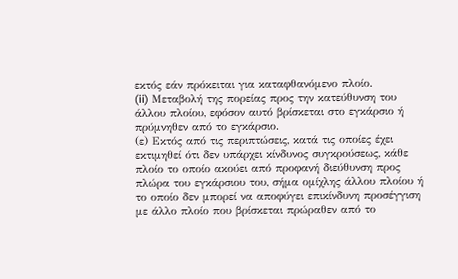εκτός εάν πρόκειται για καταφθανόμενο πλοίο.
(ii) Μεταβολή της πορείας προς την κατεύθυνση του άλλου πλοίου, εφόσον αυτό βρίσκεται στο εγκάρσιο ή πρύμνηθεν από το εγκάρσιο.
(ε) Εκτός από τις περιπτώσεις, κατά τις οποίες έχει εκτιμηθεί ότι δεν υπάρχει κίνδυνος συγκρούσεως, κάθε πλοίο το οποίο ακούει από προφανή διεύθυνση προς πλώρα του εγκάρσιου του, σήμα ομίχλης άλλου πλοίου ή το οποίο δεν μπορεί να αποφύγει επικίνδυνη προσέγγιση με άλλο πλοίο που βρίσκεται πρώραθεν από το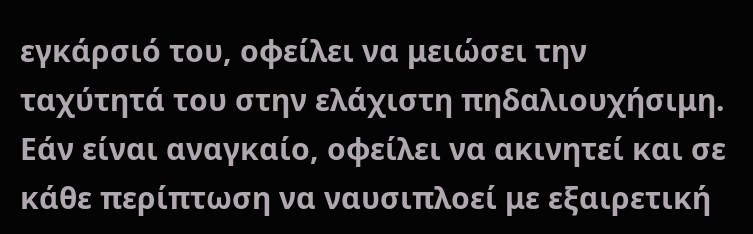εγκάρσιό του, οφείλει να μειώσει την ταχύτητά του στην ελάχιστη πηδαλιουχήσιμη.
Εάν είναι αναγκαίο, οφείλει να ακινητεί και σε κάθε περίπτωση να ναυσιπλοεί με εξαιρετική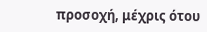προσοχή, μέχρις ότου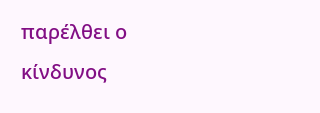παρέλθει ο κίνδυνος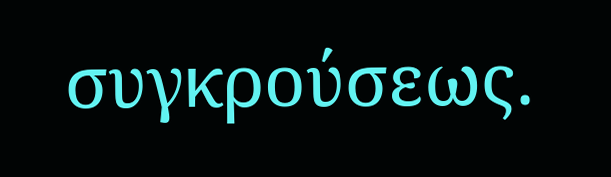συγκρούσεως.